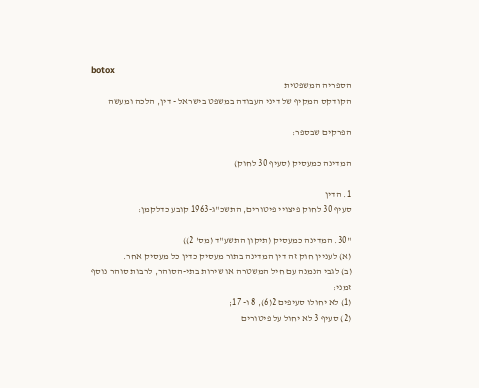botox
הספריה המשפטית
הקודקס המקיף של דיני העבודה במשפט בישראל - דין, הלכה ומעשה

הפרקים שבספר:

המדינה כמעסיק (סעיף 30 לחוק)

1. הדין
סעיף 30 לחוק פיצויי פיטורים, התשכ"ג-1963 קובע כדלקמן:

"30. המדינה כמעסיק (תיקון התשע"ד (מס' 2))
(א) לעניין חוק זה דין המדינה בתור מעסיק כדין כל מעסיק אחר.
(ב) לגבי הנמנה עם חיל המשטרה או שירות בתי-הסוהר, לרבות סוהר נוסף זמני:
(1) לא יחולו סעיפים 2(6), 8 ו- 17;
(2) סעיף 3 לא יחול על פיטורים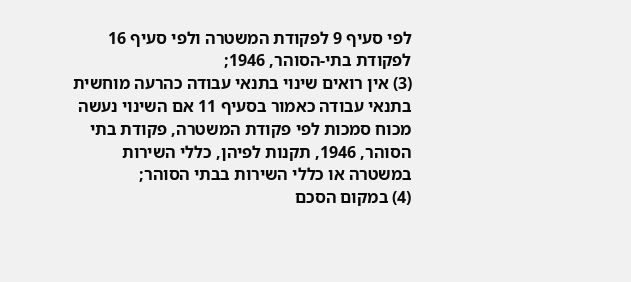לפי סעיף 9 לפקודת המשטרה ולפי סעיף 16 לפקודת בתי-הסוהר, 1946;
(3) אין רואים שינוי בתנאי עבודה כהרעה מוחשית בתנאי עבודה כאמור בסעיף 11 אם השינוי נעשה מכוח סמכות לפי פקודת המשטרה, פקודת בתי הסוהר, 1946, תקנות לפיהן, כללי השירות במשטרה או כללי השירות בבתי הסוהר;
(4) במקום הסכם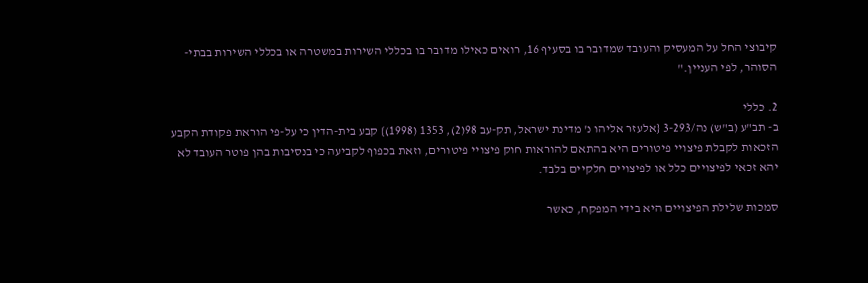קיבוצי החל על המעסיק והעובד שמדובר בו בסעיף 16, רואים כאילו מדובר בו בכללי השירות במשטרה או בכללי השירות בבתי-הסוהר, לפי העניין."

2. כללי
ב- תב"ע (ב"ש) נה/3-293 {אלעזר אליהו נ' מדינת ישראל, תק-עב 98(2), 1353 (1998)} קבע בית-הדין כי על-פי הוראת פקודת הקבע הזכאות לקבלת פיצויי פיטורים היא בהתאם להוראות חוק פיצויי פיטורים, וזאת בכפוף לקביעה כי בנסיבות בהן פוטר העובד לא יהא זכאי לפיצויים כלל או לפיצויים חלקיים בלבד.

סמכות שלילת הפיצויים היא בידי המפקח, כאשר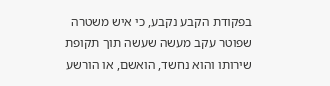בפקודת הקבע נקבע, כי איש משטרה שפוטר עקב מעשה שעשה תוך תקופת שירותו והוא נחשד, הואשם, או הורשע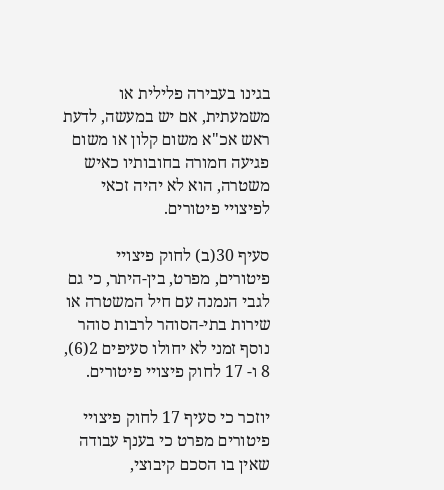בגינו בעבירה פלילית או משמעתית, אם יש במעשה, לדעת ראש אכ"א משום קלון או משום פגיעה חמורה בחובותיו כאיש משטרה, הוא לא יהיה זכאי לפיצויי פיטורים.

סעיף 30(ב) לחוק פיצויי פיטורים, מפרט, בין-היתר, כי גם לגבי הנמנה עם חיל המשטרה או שירות בתי-הסוהר לרבות סוהר נוסף זמני לא יחולו סעיפים 2(6), 8 ו- 17 לחוק פיצויי פיטורים.

יוזכר כי סעיף 17 לחוק פיצויי פיטורים מפרט כי בענף עבודה שאין בו הסכם קיבוצי,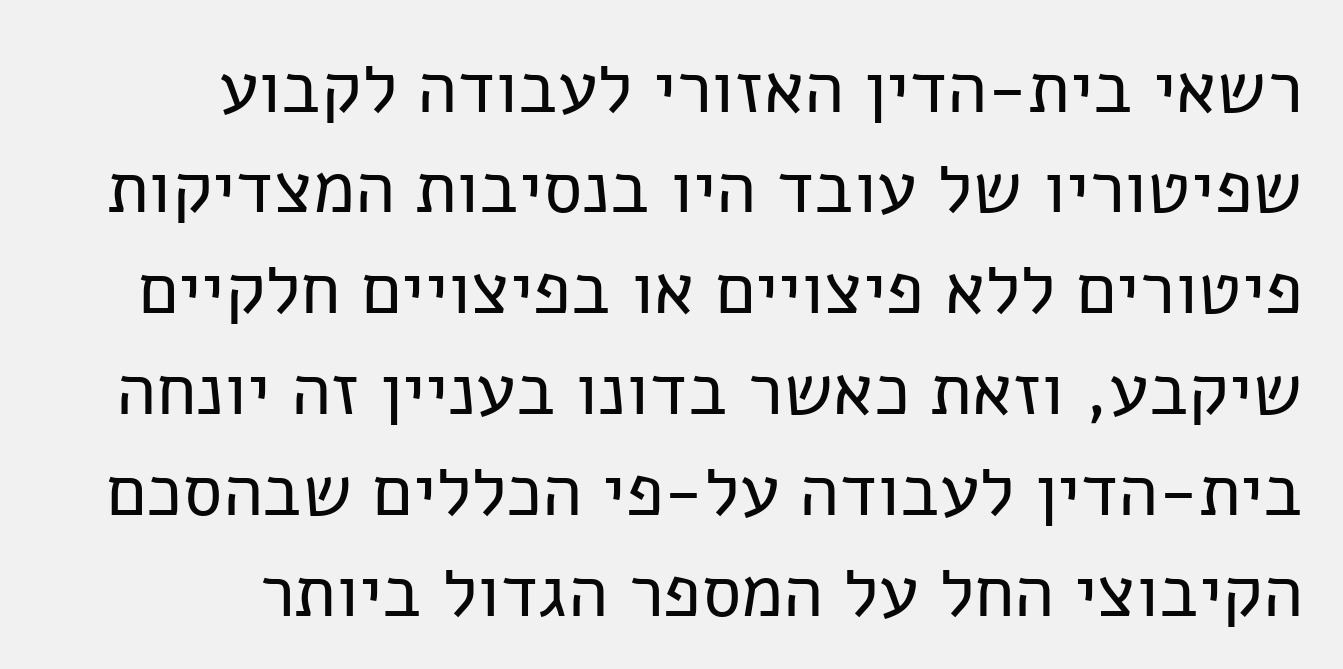רשאי בית-הדין האזורי לעבודה לקבוע שפיטוריו של עובד היו בנסיבות המצדיקות פיטורים ללא פיצויים או בפיצויים חלקיים שיקבע, וזאת כאשר בדונו בעניין זה יונחה בית-הדין לעבודה על-פי הכללים שבהסכם הקיבוצי החל על המספר הגדול ביותר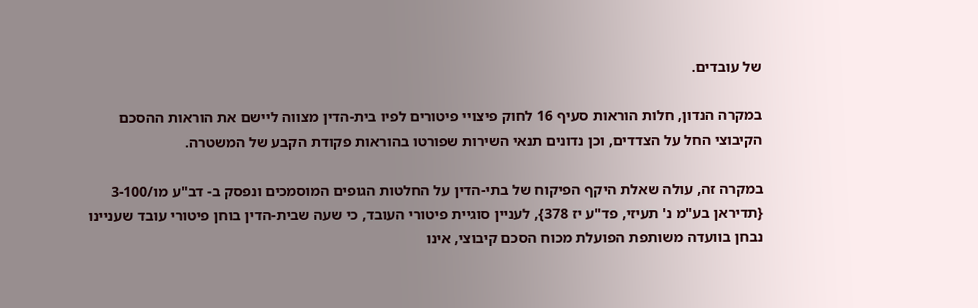של עובדים.

במקרה הנדון, חלות הוראות סעיף 16 לחוק פיצויי פיטורים לפיו בית-הדין מצווה ליישם את הוראות ההסכם הקיבוצי החל על הצדדים, וכן נדונים תנאי השירות שפורטו בהוראות פקודת הקבע של המשטרה.

במקרה זה, עולה שאלת היקף הפיקוח של בתי-הדין על החלטות הגופים המוסמכים ונפסק ב- דב"ע מו/3-100 {תדיראן בע"מ נ' תעיזי, פד"ע יז 378}, לעניין סוגיית פיטורי העובד, כי שעה שבית-הדין בוחן פיטורי עובד שעניינו נבחן בוועדה משותפת הפועלת מכוח הסכם קיבוצי, אינו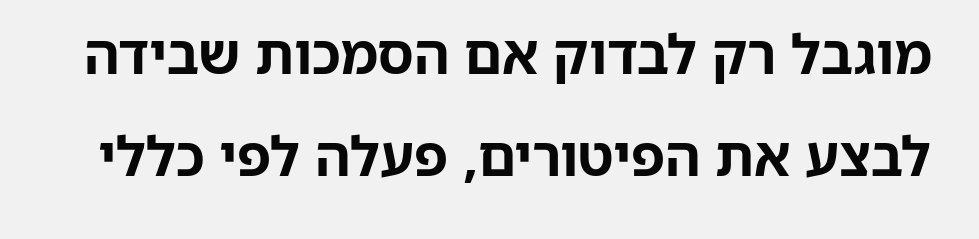מוגבל רק לבדוק אם הסמכות שבידה לבצע את הפיטורים, פעלה לפי כללי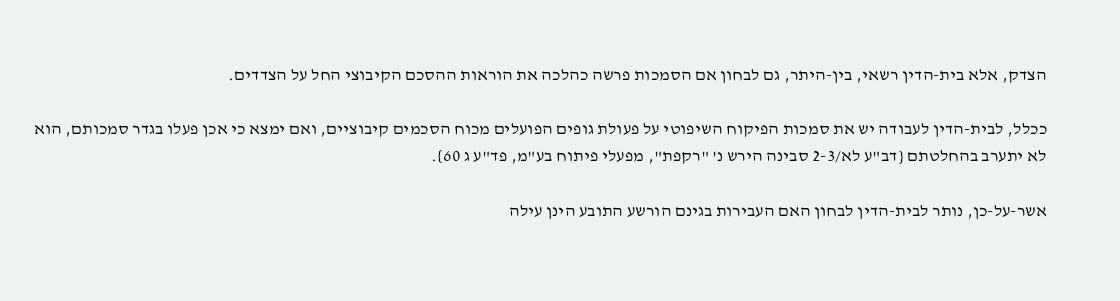הצדק, אלא בית-הדין רשאי, בין-היתר, גם לבחון אם הסמכות פרשה כהלכה את הוראות ההסכם הקיבוצי החל על הצדדים.

ככלל, לבית-הדין לעבודה יש את סמכות הפיקוח השיפוטי על פעולת גופים הפועלים מכוח הסכמים קיבוציים, ואם ימצא כי אכן פעלו בגדר סמכותם, הוא לא יתערב בהחלטתם {דב"ע לא/2-3 סבינה הירש נ' "רקפת", מפעלי פיתוח בע"מ, פד"ע ג 60}.

אשר-על-כן, נותר לבית-הדין לבחון האם העבירות בגינם הורשע התובע הינן עילה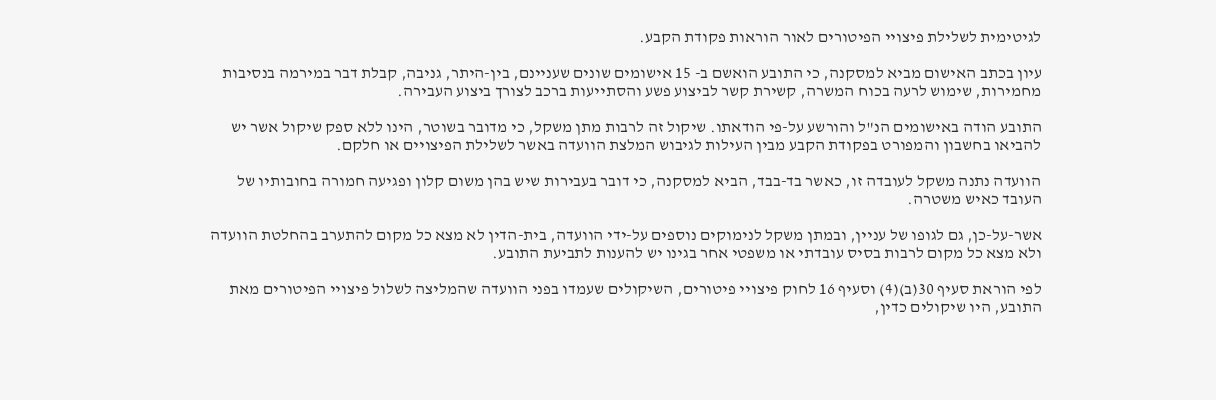לגיטימית לשלילת פיצויי הפיטורים לאור הוראות פקודת הקבע.

עיון בכתב האישום מביא למסקנה, כי התובע הואשם ב- 15 אישומים שונים שעניינם, בין-היתר, גניבה, קבלת דבר במירמה בנסיבות מחמירות, שימוש לרעה בכוח המשרה, קשירת קשר לביצוע פשע והסתייעות ברכב לצורך ביצוע העבירה.

התובע הודה באישומים הנ"ל והורשע על-פי הודאתו. שיקול זה לרבות מתן משקל, כי מדובר בשוטר, הינו ללא ספק שיקול אשר יש להביאו בחשבון והמפורט בפקודת הקבע מבין העילות לגיבוש המלצת הוועדה באשר לשלילת הפיצויים או חלקם.

הוועדה נתנה משקל לעובדה זו, כאשר בד-בבד, הביא למסקנה, כי דובר בעבירות שיש בהן משום קלון ופגיעה חמורה בחובותיו של העובד כאיש משטרה.

אשר-על-כן, גם לגופו של עניין, ובמתן משקל לנימוקים נוספים על-ידי הוועדה, בית-הדין לא מצא כל מקום להתערב בהחלטת הוועדה ולא מצא כל מקום לרבות בסיס עובדתי או משפטי אחר בגינו יש להענות לתביעת התובע.

לפי הוראת סעיף 30(ב)(4) וסעיף 16 לחוק פיצויי פיטורים, השיקולים שעמדו בפני הוועדה שהמליצה לשלול פיצויי הפיטורים מאת התובע, היו שיקולים כדין,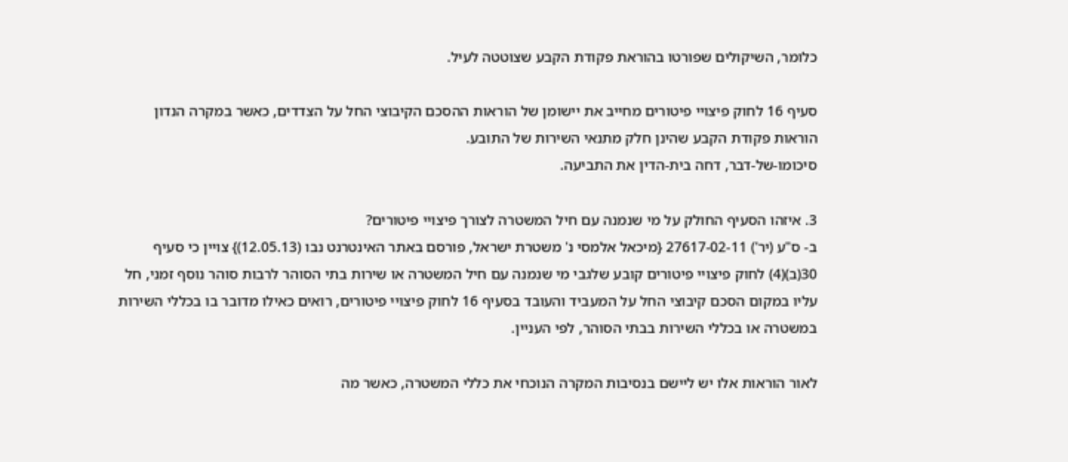כלומר, השיקולים שפורטו בהוראת פקודת הקבע שצוטטה לעיל.

סעיף 16 לחוק פיצויי פיטורים מחייב את יישומן של הוראות ההסכם הקיבוצי החל על הצדדים, כאשר במקרה הנדון הוראות פקודת הקבע שהינן חלק מתנאי השירות של התובע.
סיכומו-של-דבר, דחה בית-הדין את התביעה.

3. איזהו הסעיף החולק על מי שנמנה עם חיל המשטרה לצורך פיצויי פיטורים?
ב- ס"ע (יר') 27617-02-11 {מיכאל אלמסי נ' משטרת ישראל, פורסם באתר האינטרנט נבו (12.05.13)} צויין כי סעיף 30(ב)(4) לחוק פיצויי פיטורים קובע שלגבי מי שנמנה עם חיל המשטרה או שירות בתי הסוהר לרבות סוהר נוסף זמני, חל עליו במקום הסכם קיבוצי החל על המעביד והעובד בסעיף 16 לחוק פיצויי פיטורים, רואים כאילו מדובר בו בכללי השירות במשטרה או בכללי השירות בבתי הסוהר, לפי העניין.

לאור הוראות אלו יש ליישם בנסיבות המקרה הנוכחי את כללי המשטרה, כאשר מה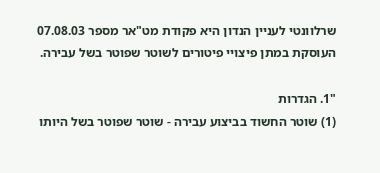שרלוונטי לעניין הנדון היא פקודת מט"אר מספר 07.08.03 העוסקת במתן פיצויי פיטורים לשוטר שפוטר בשל עבירה.

"1. הגדרות
(1) שוטר החשוד בביצוע עבירה - שוטר שפוטר בשל היותו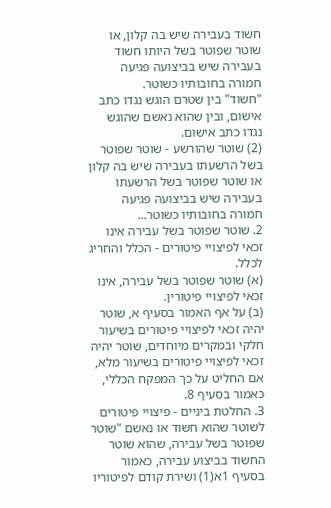חשוד בעבירה שיש בה קלון, או שוטר שפוטר בשל היותו חשוד בעבירה שיש בביצועה פגיעה חמורה בחובותיו כשוטר.
"חשוד" בין שטרם הוגש נגדו כתב אישום, ובין שהוא נאשם שהוגש נגדו כתב אישום.
(2) שוטר שהורשע - שוטר שפוטר בשל הרשעתו בעבירה שיש בה קלון או שוטר שפוטר בשל הרשעתו בעבירה שיש בביצועה פגיעה חמורה בחובותיו כשוטר...
2. שוטר שפוטר בשל עבירה אינו זכאי לפיצויי פיטורים - הכלל והחריג לכלל.
(א) שוטר שפוטר בשל עבירה, אינו זכאי לפיצויי פיטורין.
(ב) על אף האמור בסעיף א, שוטר יהיה זכאי לפיצויי פיטורים בשיעור חלקי ובמקרים מיוחדים, שוטר יהיה זכאי לפיצויי פיטורים בשיעור מלא, אם החליט על כך המפקח הכללי, כאמור בסעיף 8.
3. החלטת ביניים - פיצויי פיטורים לשוטר שהוא חשוד או נאשם "שוטר שפוטר בשל עבירה, שהוא שוטר החשוד בביצוע עבירה, כאמור בסעיף 1א(1) ושירת קודם לפיטוריו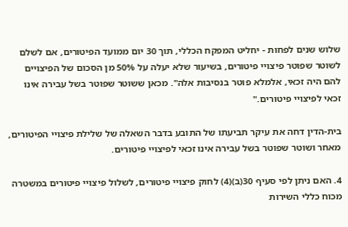שלוש שנים לפחות - יחליט המפקח הכללי, תוך 30 יום ממועד הפיטורים, אם לשלם לשוטר שפוטר פיצויי פיטורים, בשיעור שלא יעלה על 50% מן הסכום של הפיצויים להם היה זכאי, אלמלא פוטר בנסיבות אלה". מכאן ששוטר שפוטר בשל עבירה אינו זכאי לפיצויי פיטורים."

בית-הדין דחה את עיקר תביעתו של התובע בדבר השאלה של שלילת פיצויי הפיטורים, מאחר ושוטר שפוטר בשל עבירה אינו זכאי לפיצויי פיטורים.

4. האם ניתן לפי סעיף 30(ב)(4) לחוק פיצויי פיטורים, לשלול פיצויי פיטורים במשטרה מכוח כללי השירות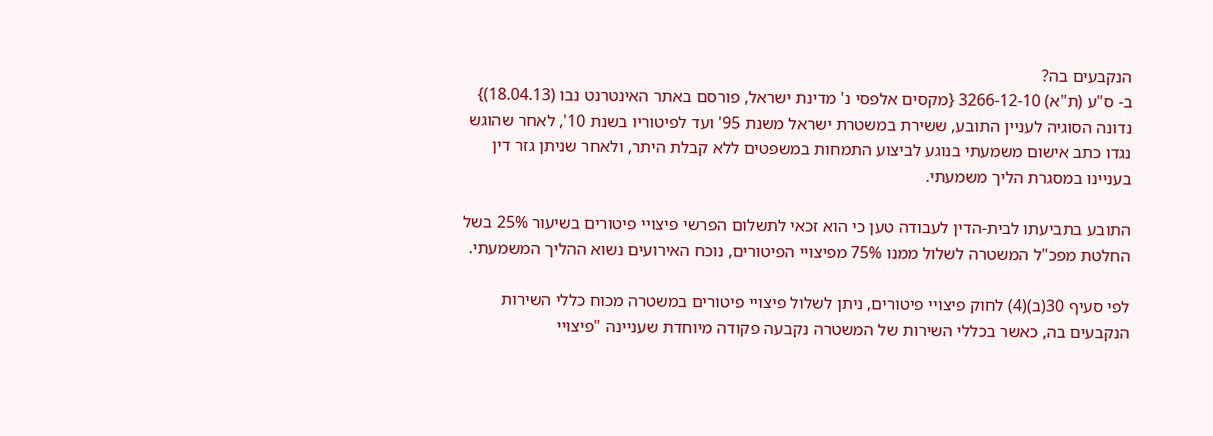הנקבעים בה?
ב- ס"ע (ת"א) 3266-12-10 {מקסים אלפסי נ' מדינת ישראל, פורסם באתר האינטרנט נבו (18.04.13)} נדונה הסוגיה לעניין התובע, ששירת במשטרת ישראל משנת 95' ועד לפיטוריו בשנת 10', לאחר שהוגש נגדו כתב אישום משמעתי בנוגע לביצוע התמחות במשפטים ללא קבלת היתר, ולאחר שניתן גזר דין בעניינו במסגרת הליך משמעתי.

התובע בתביעתו לבית-הדין לעבודה טען כי הוא זכאי לתשלום הפרשי פיצויי פיטורים בשיעור 25% בשל החלטת מפכ"ל המשטרה לשלול ממנו 75% מפיצויי הפיטורים, נוכח האירועים נשוא ההליך המשמעתי.

לפי סעיף 30(ב)(4) לחוק פיצויי פיטורים, ניתן לשלול פיצויי פיטורים במשטרה מכוח כללי השירות הנקבעים בה, כאשר בכללי השירות של המשטרה נקבעה פקודה מיוחדת שעניינה "פיצויי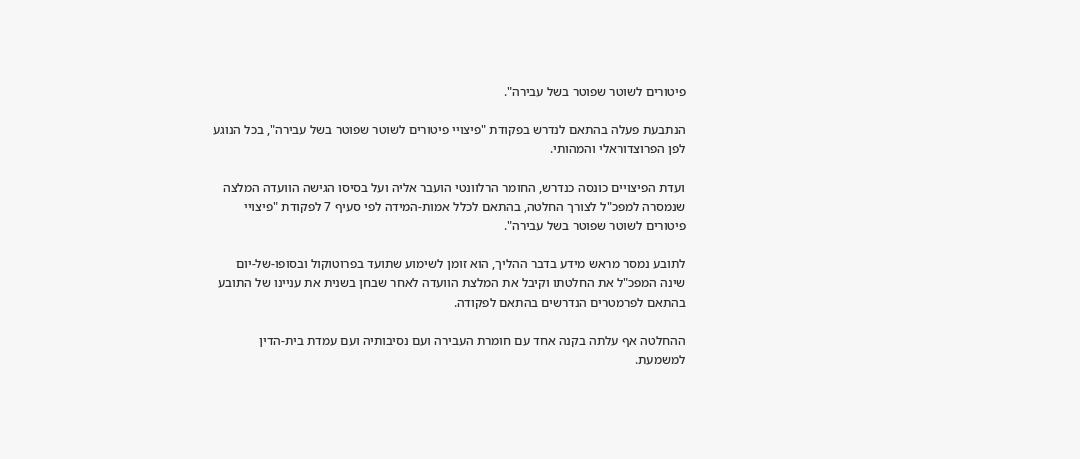פיטורים לשוטר שפוטר בשל עבירה".

הנתבעת פעלה בהתאם לנדרש בפקודת "פיצויי פיטורים לשוטר שפוטר בשל עבירה", בכל הנוגע לפן הפרוצדוראלי והמהותי.

ועדת הפיצויים כונסה כנדרש, החומר הרלוונטי הועבר אליה ועל בסיסו הגישה הוועדה המלצה שנמסרה למפכ"ל לצורך החלטה, בהתאם לכלל אמות-המידה לפי סעיף 7 לפקודת "פיצויי פיטורים לשוטר שפוטר בשל עבירה".

לתובע נמסר מראש מידע בדבר ההליך, הוא זומן לשימוע שתועד בפרוטוקול ובסופו-של-יום שינה המפכ"ל את החלטתו וקיבל את המלצת הוועדה לאחר שבחן בשנית את עניינו של התובע בהתאם לפרמטרים הנדרשים בהתאם לפקודה.

ההחלטה אף עלתה בקנה אחד עם חומרת העבירה ועם נסיבותיה ועם עמדת בית-הדין למשמעת.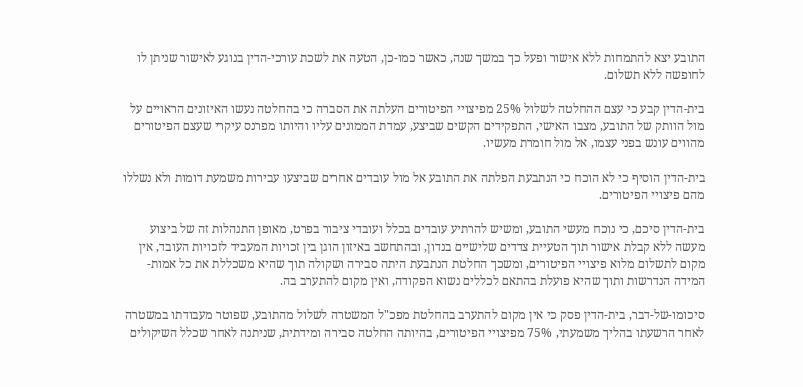התובע יצא להתמחות ללא אישור ופעל כך במשך שנה, כאשר כמו-כן, הטעה את לשכת עורכי-הדין בנוגע לאישור שניתן לו לחופשה ללא תשלום.

בית-הדין קבע כי עצם ההחלטה לשלול 25% מפיצויי הפיטורים העלתה את הסברה כי בהחלטה נעשו האיזונים הראויים על מול הוותק של התובע, מצבו האישי, התפקידים הקשים שביצע, עמדת הממונים עליו והיותו מפרנס עיקרי שעצם הפיטורים מהווים עונש בפני עצמו, אל מול חומרת מעשיו.

בית-הדין הוסיף כי לא הוכח כי הנתבעת הפלתה את התובע אל מול עובדים אחרים שביצעו עבירות משמעת דומות ולא נשללו מהם פיצויי הפיטורים.

בית-הדין סיכם, כי נוכח מעשי התובע, ומשיש להרתיע עובדים בכלל ועובדי ציבור בפרט, מאופן התנהלות זה של ביצוע מעשה ללא קבלת אישור תוך הטעיית צדדים שלישיים בנדון, ובהתחשב באיזון הוגן בין זכויות המעביד לזכויות העובד, אין מקום לתשלום מלוא פיצויי הפיטורים, ומשכך החלטת הנתבעת היתה סבירה ושקולה תוך שהיא משכללת את כל אמות-המידה הנדרשות ותוך שהיא פועלת בהתאם לכללים נשוא הפקודה, ואין מקום להתערב בה.

סיכומו-של-דבר, בית-הדין פסק כי אין מקום להתערב בהחלטת מפכ"ל המשטרה לשלול מהתובע, שפוטר מעבודתו במשטרה לאחר הרשעתו בהליך משמעתי, 75% מפיצויי הפיטורים, בהיותה החלטה סבירה ומידתית, שניתנה לאחר שכלל השיקולים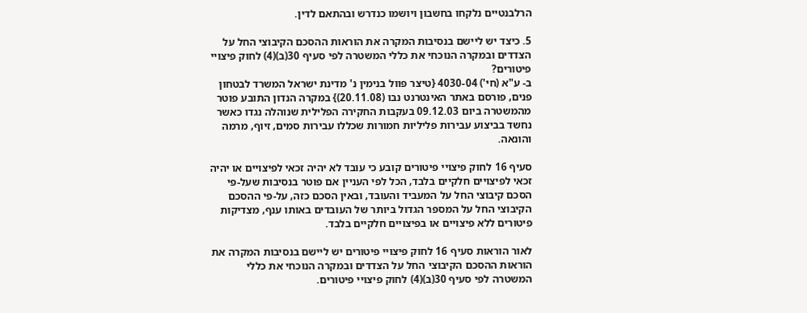הרלבנטיים נלקחו בחשבון ויושמו כנדרש ובהתאם לדין.

5. כיצד יש ליישם בנסיבות המקרה את הוראות ההסכם הקיבוצי החל על הצדדים ובמקרה הנוכחי את כללי המשטרה לפי סעיף 30(ב)(4) לחוק פיצויי פיטורים?
ב- ע"א (חי') 4030-04 {טיצר פוול בנימין נ' מדינת ישראל המשרד לבטחון פנים, פורסם באתר האינטרנט נבו (20.11.08)} במקרה הנדון התובע פוטר מהמשטרה ביום 09.12.03 בעקבות החקירה הפלילית שנוהלה נגדו כאשר נחשד בביצוע עבירות פליליות חמורות שכללו עבירות סמים, זיוף, מרמה והונאה.

סעיף 16 לחוק פיצויי פיטורים קובע כי עובד לא יהיה זכאי לפיצויים או יהיה זכאי לפיצויים חלקיים בלבד, הכל לפי העניין אם פוטר בנסיבות שעל-פי הסכם קיבוצי החל על המעביד והעובד, ובאין הסכם כזה, על-פי ההסכם הקיבוצי החל על המספר הגדול ביותר של העובדים באותו ענף, מצדיקות פיטורים ללא פיצויים או בפיצויים חלקיים בלבד.

לאור הוראות סעיף 16 לחוק פיצויי פיטורים יש ליישם בנסיבות המקרה את הוראות ההסכם הקיבוצי החל על הצדדים ובמקרה הנוכחי את כללי המשטרה לפי סעיף 30(ב)(4) לחוק פיצויי פיטורים.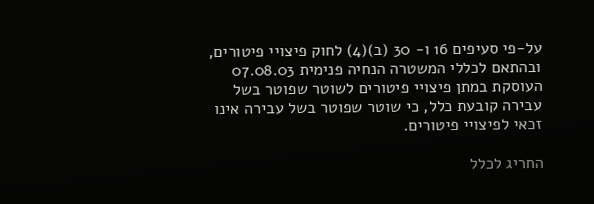על-פי סעיפים 16 ו- 30 (ב)(4) לחוק פיצויי פיטורים, ובהתאם לכללי המשטרה הנחיה פנימית 07.08.03 העוסקת במתן פיצויי פיטורים לשוטר שפוטר בשל עבירה קובעת כלל, כי שוטר שפוטר בשל עבירה אינו זכאי לפיצויי פיטורים.

החריג לכלל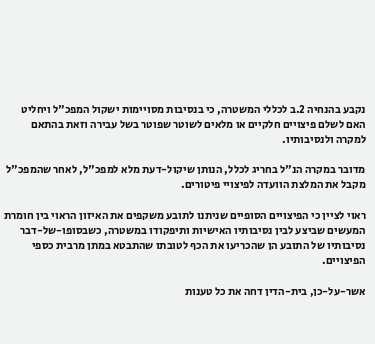נקבע בהנחיה 2.ב לכללי המשטרה, כי בנסיבות מסויימות ישקול המפכ"ל ויחליט האם לשלם פיצויים חלקיים או מלאים לשוטר שפוטר בשל עבירה וזאת בהתאם למקרה ולנסיבותיו.

מדובר במקרה הנ"ל בחריג לכלל, הנותן שיקול-דעת מלא למפכ"ל, לאחר שהמפכ"ל מקבל את המלצת הוועדה לפיצויי פיטורים.

ראוי לציין כי הפיצויים הסופיים שניתנו לתובע משקפים את האיזון הראוי בין חומרת המעשים שביצע לבין נסיבותיו האישיות ותיפקודו במשטרה, כשבסופו-של-דבר נסיבותיו של התובע הן שהכריעו את הכף לטובתו שהתבטא במתן מרבית כספי הפיצויים.

אשר-על-כן, בית-הדין דחה את כל טענות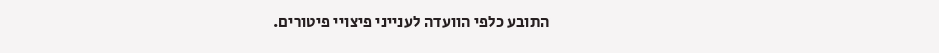התובע כלפי הוועדה לענייני פיצויי פיטורים.